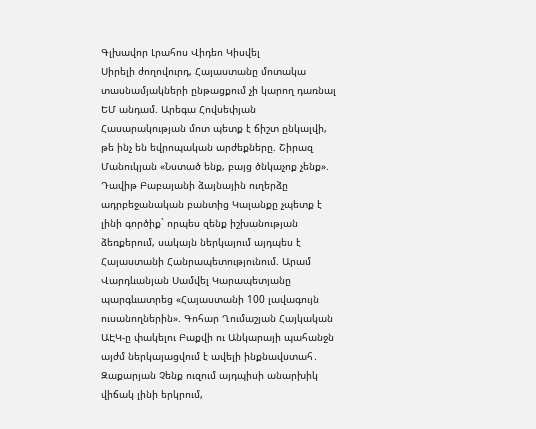Գլխավոր Լրահոս Վիդեո Կիսվել
Սիրելի ժողովուրդ, Հայաստանը մոտակա տասնամյակների ընթացքում չի կարող դառնալ ԵՄ անդամ. Արեգա Հովսեփյան Հասարակության մոտ պետք է ճիշտ ընկալվի, թե ինչ են եվրոպական արժեքները. Շիրազ Մանուկյան «Նստած ենք, բայց ծնկաչոք չենք». Դավիթ Բաբայանի ձայնային ուղերձը ադրբեջանական բանտից Կալանքը չպետք է լինի գործիք` որպես զենք իշխանության ձեռքերում, սակայն ներկայում այդպես է Հայաստանի Հանրապետությունում. Արամ Վարդևանյան Սամվել Կարապետյանը պարգևատրեց «Հայաստանի 100 լավագույն ուսանողներին». Գոհար Ղումաշյան Հայկական ԱԷԿ-ը փակելու Բաքվի ու Անկարայի պահանջն այժմ ներկայացվում է ավելի ինքնավստահ․ Զաքարյան Չենք ուզում այդպիսի անարխիկ վիճակ լինի երկրում,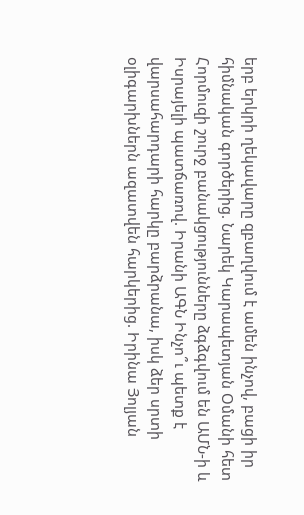երբ երկրի ղեկավարը զբաղվում է ամեն ինչով, բացի իր հիմնական գործերից. Նարեկ Կարապետյան Օմանի հետ Հորմուզի շուրջ բանակցությունները ձգձգվում են ԱՄՆ-ի և Իսրայելի պատճառով. Իրանի ԱԳՆ Ինչո՞ւ պետք է վարսահարդարի հարկը բարձրանա, իսկ ձեր սրտի օլիգարխներն ազատվեն հարկերից. Իրինա Յոլյան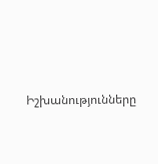Իշխանությունները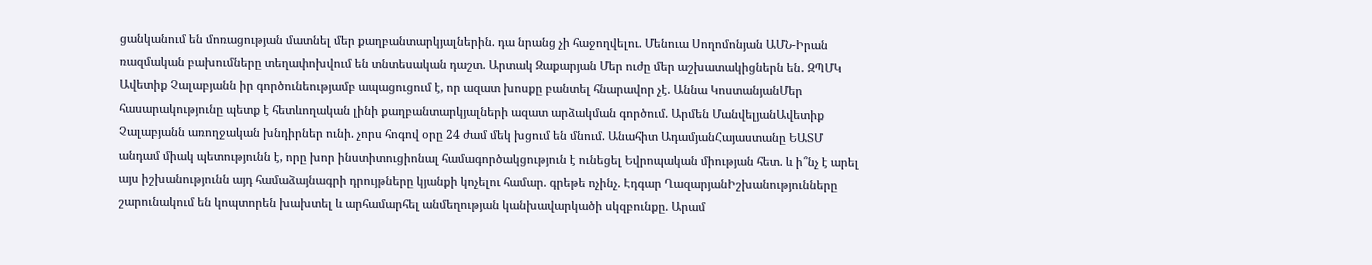ցանկանում են մոռացության մատնել մեր քաղբանտարկյալներին. դա նրանց չի հաջողվելու. Մենուա Սողոմոնյան ԱՄՆ-Իրան ռազմական բախումները տեղափոխվում են տնտեսական դաշտ. Արտակ Զաքարյան Մեր ուժը մեր աշխատակիցներն են․ ԶՊՄԿ
Ավետիք Չալաբյանն իր գործունեությամբ ապացուցում է, որ ազատ խոսքը բանտել հնարավոր չէ. Աննա ԿոստանյանՄեր հասարակությունը պետք է հետևողական լինի քաղբանտարկյալների ազատ արձակման գործում. Արմեն ՄանվելյանԱվետիք Չալաբյանն առողջական խնդիրներ ունի. չորս հոգով օրը 24 ժամ մեկ խցում են մնում. Անահիտ ԱդամյանՀայաստանը ԵԱՏՄ անդամ միակ պետությունն է, որը խոր ինստիտուցիոնալ համագործակցություն է ունեցել Եվրոպական միության հետ. և ի՞նչ է արել այս իշխանությունն այդ համաձայնագրի դրույթները կյանքի կոչելու համար. գրեթե ոչինչ. Էդգար ՂազարյանԻշխանությունները շարունակում են կոպտորեն խախտել և արհամարհել անմեղության կանխավարկածի սկզբունքը. Արամ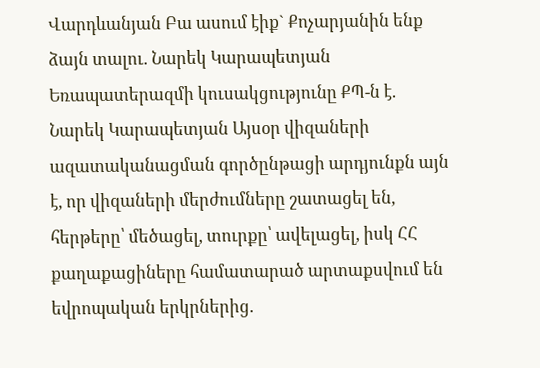Վարդևանյան Բա ասում էիք` Քոչարյանին ենք ձայն տալու. Նարեկ Կարապետյան Եռապատերազմի կուսակցությունը ՔՊ-ն է. Նարեկ Կարապետյան Այսօր վիզաների ազատականացման գործընթացի արդյունքն այն է, որ վիզաների մերժումները շատացել են, հերթերը՝ մեծացել, տուրքը՝ ավելացել, իսկ ՀՀ քաղաքացիները համատարած արտաքսվում են եվրոպական երկրներից.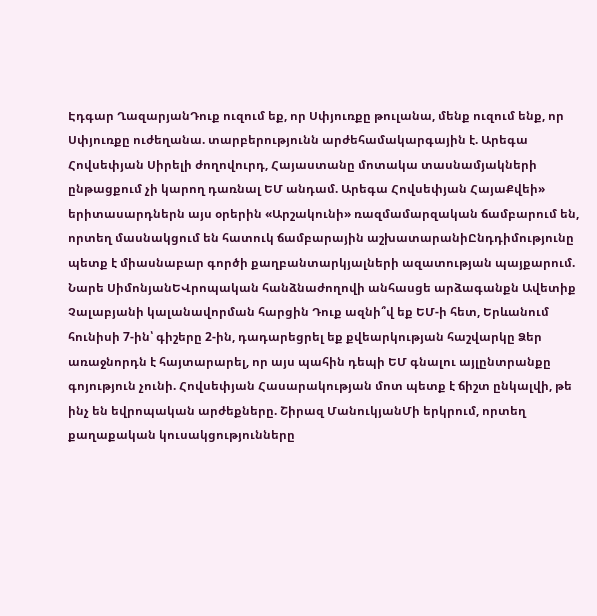Էդգար ՂազարյանԴուք ուզում եք, որ Սփյուռքը թուլանա, մենք ուզում ենք, որ Սփյուռքը ուժեղանա. տարբերությունն արժեհամակարգային է. Արեգա Հովսեփյան Սիրելի ժողովուրդ, Հայաստանը մոտակա տասնամյակների ընթացքում չի կարող դառնալ ԵՄ անդամ. Արեգա Հովսեփյան ՀայաՔվեի» երիտասարդներն այս օրերին «Արշակունի» ռազմամարզական ճամբարում են, որտեղ մասնակցում են հատուկ ճամբարային աշխատարանիԸնդդիմությունը պետք է միասնաբար գործի քաղբանտարկյալների ազատության պայքարում. Նարե ՍիմոնյանԵՎրոպական հանձնաժողովի անհասցե արձագանքն Ավետիք Չալաբյանի կալանավորման հարցին Դուք ազնի՞վ եք ԵՄ-ի հետ, Երևանում հունիսի 7-ին՝ գիշերը 2-ին, դադարեցրել եք քվեարկության հաշվարկը Ձեր առաջնորդն է հայտարարել, որ այս պահին դեպի ԵՄ գնալու այլընտրանքը գոյություն չունի. Հովսեփյան Հասարակության մոտ պետք է ճիշտ ընկալվի, թե ինչ են եվրոպական արժեքները. Շիրազ ՄանուկյանՄի երկրում, որտեղ քաղաքական կուսակցությունները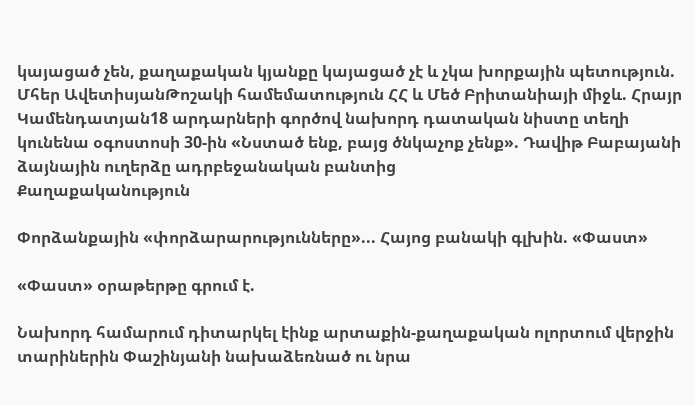կայացած չեն, քաղաքական կյանքը կայացած չէ և չկա խորքային պետություն. Մհեր ԱվետիսյանԹոշակի համեմատություն ՀՀ և Մեծ Բրիտանիայի միջև. Հրայր Կամենդատյան18 արդարների գործով նախորդ դատական նիստը տեղի կունենա օգոստոսի 30-ին «Նստած ենք, բայց ծնկաչոք չենք». Դավիթ Բաբայանի ձայնային ուղերձը ադրբեջանական բանտից
Քաղաքականություն

Փորձանքային «փորձարարությունները»... Հայոց բանակի գլխին. «Փաստ»

«Փաստ» օրաթերթը գրում է.

Նախորդ համարում դիտարկել էինք արտաքին-քաղաքական ոլորտում վերջին տարիներին Փաշինյանի նախաձեռնած ու նրա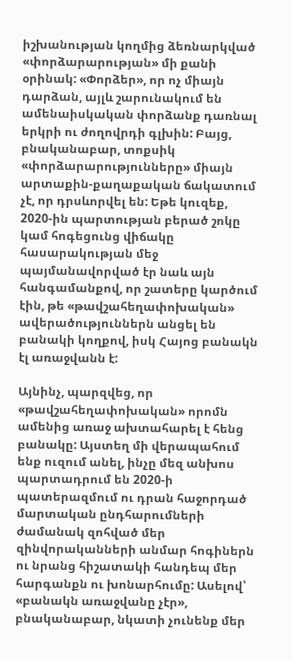իշխանության կողմից ձեռնարկված «փորձարարության» մի քանի օրինակ: «Փորձեր», որ ոչ միայն դարձան, այլև շարունակում են ամենաիսկական փորձանք դառնալ երկրի ու ժողովրդի գլխին: Բայց, բնականաբար, տոքսիկ «փորձարարությունները» միայն արտաքին-քաղաքական ճակատում չէ, որ դրսևորվել են: Եթե կուզեք, 2020-ին պարտության բերած շոկը կամ հոգեցունց վիճակը հասարակության մեջ պայմանավորված էր նաև այն հանգամանքով, որ շատերը կարծում էին, թե «թավշահեղափոխական» ավերածություններն անցել են բանակի կողքով, իսկ Հայոց բանակն էլ առաջվանն է:

Այնինչ, պարզվեց, որ «թավշահեղափոխական» որոմն ամենից առաջ ախտահարել է հենց բանակը: Այստեղ մի վերապահում ենք ուզում անել, ինչը մեզ անխոս պարտադրում են 2020-ի պատերազմում ու դրան հաջորդած մարտական ընդհարումների ժամանակ զոհված մեր զինվորականների անմար հոգիներն ու նրանց հիշատակի հանդեպ մեր հարգանքն ու խոնարհումը: Ասելով՝ «բանակն առաջվանը չէր», բնականաբար, նկատի չունենք մեր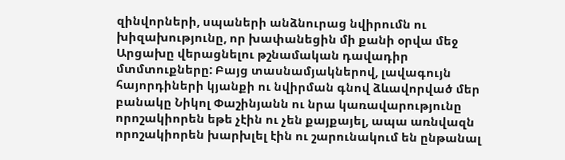զինվորների, սպաների անձնուրաց նվիրումն ու խիզախությունը, որ խափանեցին մի քանի օրվա մեջ Արցախը վերացնելու թշնամական դավադիր մտմտուքները: Բայց տասնամյակներով, լավագույն հայորդիների կյանքի ու նվիրման գնով ձևավորված մեր բանակը Նիկոլ Փաշինյանն ու նրա կառավարությունը որոշակիորեն եթե չէին ու չեն քայքայել, ապա առնվազն որոշակիորեն խարխլել էին ու շարունակում են ընթանալ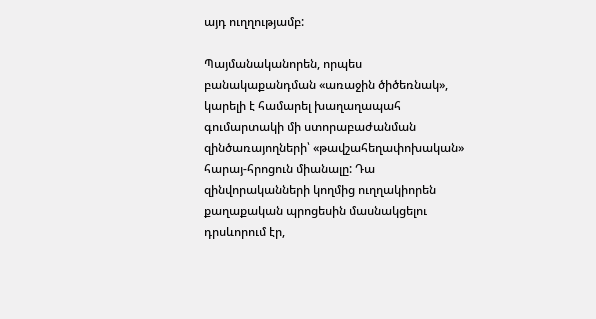այդ ուղղությամբ:

Պայմանականորեն, որպես բանակաքանդման «առաջին ծիծեռնակ», կարելի է համարել խաղաղապահ գումարտակի մի ստորաբաժանման զինծառայողների՝ «թավշահեղափոխական» հարայ-հրոցուն միանալը: Դա զինվորականների կողմից ուղղակիորեն քաղաքական պրոցեսին մասնակցելու դրսևորում էր,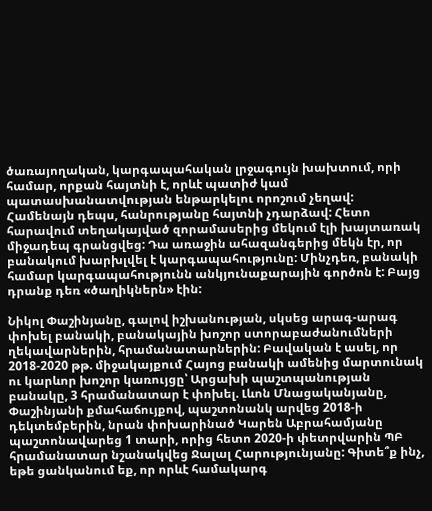ծառայողական, կարգապահական լրջագույն խախտում, որի համար, որքան հայտնի է, որևէ պատիժ կամ պատասխանատվության ենթարկելու որոշում չեղավ: Համենայն դեպս, հանրությանը հայտնի չդարձավ: Հետո հարավում տեղակայված զորամասերից մեկում էլի խայտառակ միջադեպ գրանցվեց: Դա առաջին ահազանգերից մեկն էր, որ բանակում խարխլվել է կարգապահությունը: Մինչդեռ, բանակի համար կարգապահությունն անկյունաքարային գործոն է: Բայց դրանք դեռ «ծաղիկներն» էին:

Նիկոլ Փաշինյանը, գալով իշխանության, սկսեց արագ-արագ փոխել բանակի, բանակային խոշոր ստորաբաժանումների ղեկավարներին, հրամանատարներին: Բավական է ասել, որ 2018-2020 թթ. միջակայքում Հայոց բանակի ամենից մարտունակ ու կարևոր խոշոր կառույցը՝ Արցախի պաշտպանության բանակը, 3 հրամանատար է փոխել. Լևոն Մնացականյանը, Փաշինյանի քմահաճույքով, պաշտոնանկ արվեց 2018-ի դեկտեմբերին, նրան փոխարինած Կարեն Աբրահամյանը պաշտոնավարեց 1 տարի, որից հետո 2020-ի փետրվարին ՊԲ հրամանատար նշանակվեց Ջալալ Հարությունյանը: Գիտե՞ք ինչ, եթե ցանկանում եք, որ որևէ համակարգ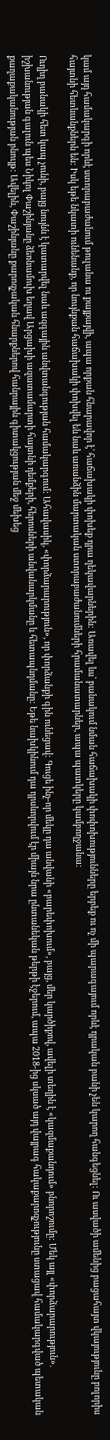կամ այդ համակարգի որևէ ստորաբաժանում թուլանա ու քայքայվի, ապա որքան հնարավոր է՝ հաճախակի փոխեք դրա ղեկավարներին: Առավել ևս՝ բանակում նման հաճախակի փոփոխությունները երբեք ու ոչ մի պարագայում որևէ դրական բանի չեն կարող հանգեցնել: Ու ասվածի ամենից բացահայտ վկայությունը բոլորիս հայտնի հետևանքներն են: Իսկ եթե նկատի ունենանք, որ նույնքան հաճախակի փոխվել են նաև առանձին մարտական ստորաբաժանումների հրամանատարներ, ապա պատկերը կամբողջանա:

Ուղիղ բանակի հետ կապ չունի, բայց նույնն է կատարվել նաև ազգային անվտանգության համակարգում: Ահավասիկ, «փորձարարություն», որ փորձանքի գին ունեցավ: Գուցե ինչ-որ մեկը դա անվանի «բարեփոխում», բայց, մեր կարծիքով, ավելի տեղին է «կազմաքանդում» բնորոշումը: Մեկ այլ «փորձարարություն». իշխանության գալուն պես Նիկոլ Փաշինյանը ձեռնամուխ եղավ Արցախի ազատամարտի հայտնի դեմքերի, հերոսների անվանարկմանը և հետապնդմանը: Եթե նախկինում դա դրսևորվում էր միայն նրա ընտանեկան թերթի էջերում, ապա 2018-ից սկսած այդ վայրագ հակաքարոզչությունը ստացավ համակարգված պետական քաղաքականության բնույթ: Ավելին, Փաշինյանը քարոզչական հնարքներով հանրային գիտակցության մեջ մեխեց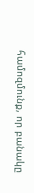համոզմունք, որ բանակը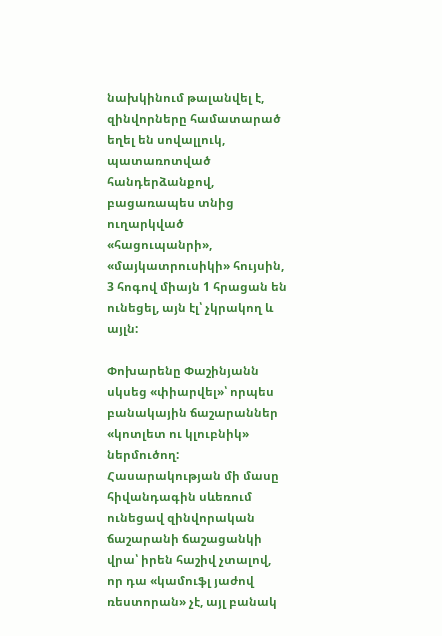նախկինում թալանվել է, զինվորները համատարած եղել են սովալլուկ, պատառոտված հանդերձանքով, բացառապես տնից ուղարկված «հացուպանրի», «մայկատրուսիկի» հույսին, 3 հոգով միայն 1 հրացան են ունեցել, այն էլ՝ չկրակող և այլն:

Փոխարենը Փաշինյանն սկսեց «փիարվել»՝ որպես բանակային ճաշարաններ «կոտլետ ու կլուբնիկ» ներմուծող: Հասարակության մի մասը հիվանդագին սևեռում ունեցավ զինվորական ճաշարանի ճաշացանկի վրա՝ իրեն հաշիվ չտալով, որ դա «կամուֆլ յաժով ռեստորան» չէ, այլ բանակ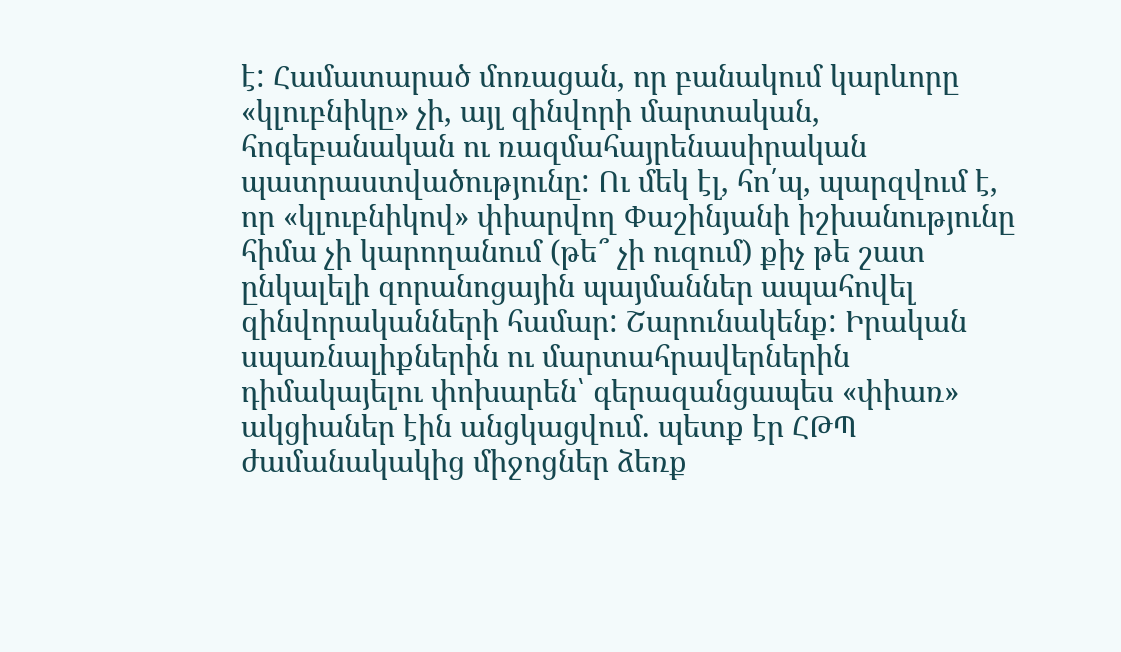է: Համատարած մոռացան, որ բանակում կարևորը «կլուբնիկը» չի, այլ զինվորի մարտական, հոգեբանական ու ռազմահայրենասիրական պատրաստվածությունը: Ու մեկ էլ, հո՛պ, պարզվում է, որ «կլուբնիկով» փիարվող Փաշինյանի իշխանությունը հիմա չի կարողանում (թե՞ չի ուզում) քիչ թե շատ ընկալելի զորանոցային պայմաններ ապահովել զինվորականների համար: Շարունակենք: Իրական սպառնալիքներին ու մարտահրավերներին դիմակայելու փոխարեն՝ գերազանցապես «փիառ» ակցիաներ էին անցկացվում. պետք էր ՀԹՊ ժամանակակից միջոցներ ձեռք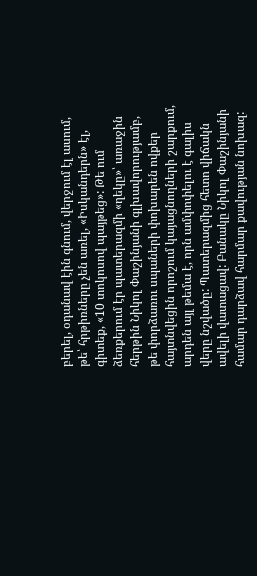բերել, օդանավ էին գնում, վերջում էլ ասում, թե՝ հրթիռները չեն առել, «Իսկանդերն» էլ, գիտեք, «10 տոկոսով պայթեց»: Թե ում ձեռքերում էր պատերազմի «ղեկը»՝ առաջին հերթին Նիկոլ Փաշինյանի գլխավորությամբ, թե փորձառու սպաների փոխարեն ովքեր հայտնվեցին որոշում կայացնողների շարքում, արդեն այլ թեմա է, որն ամփոփելու է գալիս վերը նշվածը: Պատերազմից հետո վիճակն ավելի վատացավ: Բանակը Նիկոլ Փաշինյանի համար դարձավ հարմար քավության նոխազ: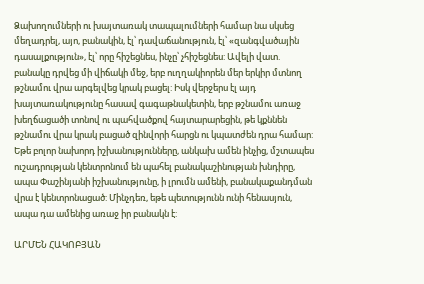Ձախողումների ու խայտառակ տապալումների համար նա սկսեց մեղադրել, այո, բանակին, էլ՝ դավաճանություն, էլ՝ «զանգվածային դասալքություն», էլ՝ որը հիշեցնես, ինչը՝ չհիշեցնես: Ավելի վատ. բանակը դրվեց մի վիճակի մեջ, երբ ուղղակիորեն մեր երկիր մտնող թշնամու վրա արգելվեց կրակ բացել: Իսկ վերջերս էլ այդ խայտառակությունը հասավ գագաթնակետին, երբ թշնամու առաջ խեղճացածի տոնով ու պահվածքով հայտարարեցին, թե կքննեն թշնամու վրա կրակ բացած զինվորի հարցն ու կպատժեն դրա համար: Եթե բոլոր նախորդ իշխանությունները, անկախ ամեն ինչից, մշտապես ուշադրության կենտրոնում են պահել բանակաշինության խնդիրը, ապա Փաշինյանի իշխանությունը, ի լրումն ամենի, բանակաքանդման վրա է կենտրոնացած: Մինչդեռ, եթե պետությունն ունի հենասյուն, ապա դա ամենից առաջ իր բանակն է:

ԱՐՄԵՆ ՀԱԿՈԲՅԱՆ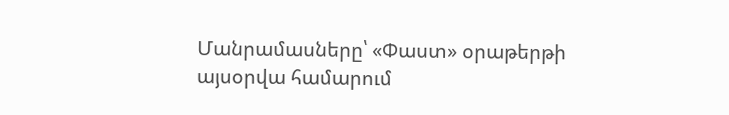Մանրամասները՝ «Փաստ» օրաթերթի այսօրվա համարում